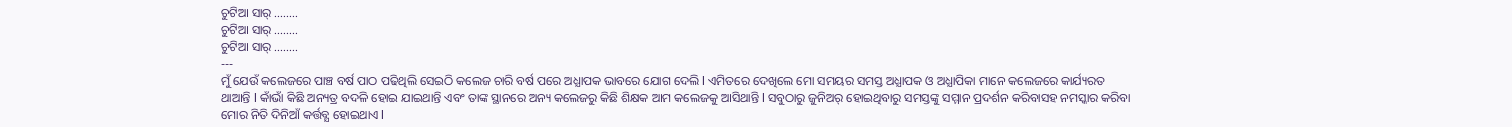ଚୁଟିଆ ସାର୍ ........
ଚୁଟିଆ ସାର୍ ........
ଚୁଟିଆ ସାର୍ ........
---
ମୁଁ ଯେଉଁ କଲେଜରେ ପାଞ୍ଚ ବର୍ଷ ପାଠ ପଢିଥିଲି ସେଇଠି କଲେଜ ଚାରି ବର୍ଷ ପରେ ଅଧ୍ଯାପକ ଭାବରେ ଯୋଗ ଦେଲି l ଏମିତରେ ଦେଖିଲେ ମୋ ସମୟର ସମସ୍ତ ଅଧ୍ଯାପକ ଓ ଅଧ୍ଯାପିକା ମାନେ କଲେଜରେ କାର୍ଯ୍ୟରତ ଥାଆନ୍ତି l କାଁଭାଁ କିଛି ଅନ୍ୟତ୍ର ବଦଳି ହୋଇ ଯାଇଥାନ୍ତି ଏବଂ ତାଙ୍କ ସ୍ଥାନରେ ଅନ୍ୟ କଲେଜରୁ କିଛି ଶିକ୍ଷକ ଆମ କଲେଜକୁ ଆସିଥାନ୍ତି l ସବୁଠାରୁ ଜୁନିଅର୍ ହୋଇଥିବାରୁ ସମସ୍ତଙ୍କୁ ସମ୍ମାନ ପ୍ରଦର୍ଶନ କରିବାସହ ନମସ୍କାର କରିବା ମୋର ନିତି ଦିନିଆଁ କର୍ତ୍ତବ୍ଯ ହୋଇଥାଏ l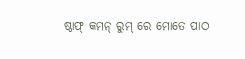ଷ୍ଠାଫ୍ କମନ୍ ରୁମ୍ ରେ ମୋତେ ପାଠ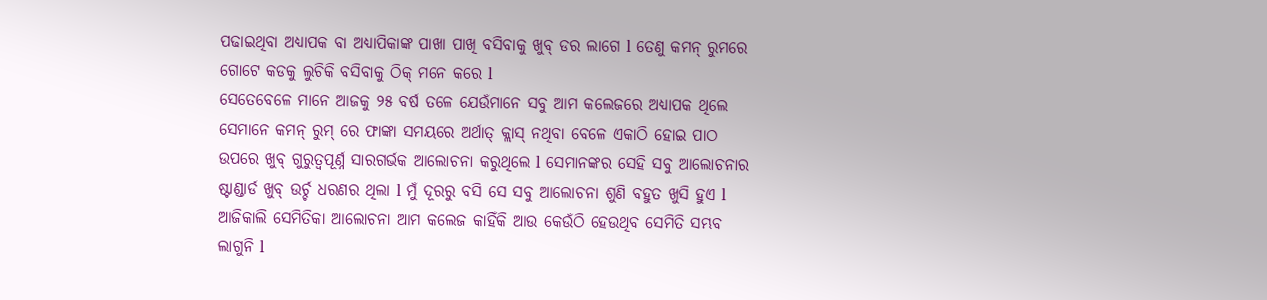ପଢାଇଥିବା ଅଧ୍ଯାପକ ବା ଅଧ୍ଯାପିକାଙ୍କ ପାଖା ପାଖି ବସିବାକୁ ଖୁବ୍ ଡର ଲାଗେ l ତେଣୁ କମନ୍ ରୁମରେ ଗୋଟେ କଡକୁ ଲୁଚିକି ବସିବାକୁ ଠିକ୍ ମନେ କରେ l
ସେତେବେଳେ ମାନେ ଆଜକୁ ୨୫ ବର୍ଷ ତଳେ ଯେଉଁମାନେ ସବୁ ଆମ କଲେଜରେ ଅଧ୍ଯାପକ ଥିଲେ ସେମାନେ କମନ୍ ରୁମ୍ ରେ ଫାଙ୍କା ସମୟରେ ଅର୍ଥାତ୍ କ୍ଲାସ୍ ନଥିବା ବେଳେ ଏକାଠି ହୋଇ ପାଠ ଉପରେ ଖୁବ୍ ଗୁରୁତ୍ବପୂର୍ଣ୍ନ ସାରଗର୍ଭକ ଆଲୋଚନା କରୁଥିଲେ l ସେମାନଙ୍କର ସେହି ସବୁ ଆଲୋଚନାର ଷ୍ଟାଣ୍ଡାର୍ଡ ଖୁବ୍ ଉର୍ଚ୍ଚ ଧରଣର ଥିଲା l ମୁଁ ଦୂରରୁ ବସି ସେ ସବୁ ଆଲୋଚନା ଶୁଣି ବହୁତ ଖୁସି ହୁଏ l ଆଜିକାଲି ସେମିତିକା ଆଲୋଚନା ଆମ କଲେଜ କାହିଁକି ଆଉ କେଉଁଠି ହେଉଥିବ ସେମିତି ସମ୍ଭବ ଲାଗୁନି l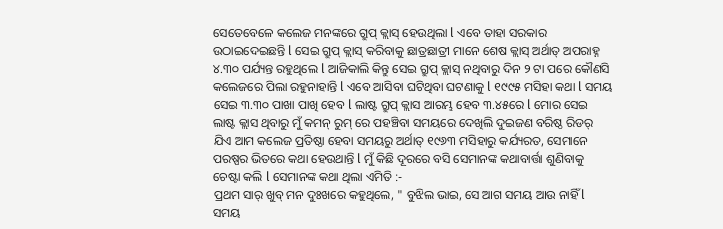ସେତେବେଳେ କଲେଜ ମନଙ୍କରେ ଗ୍ରୁପ୍ କ୍ଲାସ୍ ହେଉଥିଲା l ଏବେ ତାହା ସରକାର ଉଠାଇଦେଇଛନ୍ତି l ସେଇ ଗ୍ରୁପ୍ କ୍ଲାସ୍ କରିବାକୁ ଛାତ୍ରଛାତ୍ରୀ ମାନେ ଶେଷ କ୍ଲାସ୍ ଅର୍ଥାତ୍ ଅପରାହ୍ନ ୪.୩୦ ପର୍ଯ୍ୟନ୍ତ ରହୁଥିଲେ l ଆଜିକାଲି କିନ୍ତୁ ସେଇ ଗ୍ରୁପ୍ କ୍ଲାସ୍ ନଥିବାରୁ ଦିନ ୨ ଟା ପରେ କୌଣସି କଲେଜରେ ପିଲା ରହୁନାହାନ୍ତି l ଏବେ ଆସିବା ଘଟିଥିବା ଘଟଣାକୁ l ୧୯୯୫ ମସିହା କଥା l ସମୟ ସେଇ ୩.୩୦ ପାଖା ପାଖି ହେବ l ଲାଷ୍ଟ ଗ୍ରୁପ୍ କ୍ଲାସ ଆରମ୍ଭ ହେବ ୩.୪୫ରେ l ମୋର ସେଇ ଲାଷ୍ଟ କ୍ଲାସ ଥିବାରୁ ମୁଁ କମନ୍ ରୁମ୍ ରେ ପହଞ୍ଚିବା ସମୟରେ ଦେଖିଲି ଦୁଇଜଣ ବରିଷ୍ଠ ରିଡର୍ ଯିଏ ଆମ କଲେଜ ପ୍ରତିଷ୍ଠା ହେବା ସମୟରୁ ଅର୍ଥାତ୍ ୧୯୬୩ ମସିହାରୁ କର୍ଯ୍ୟରତ, ସେମାନେ ପରଷ୍ପର ଭିତରେ କଥା ହେଉଥାନ୍ତି l ମୁଁ କିଛି ଦୂରରେ ବସି ସେମାନଙ୍କ କଥାବାର୍ତ୍ତା ଶୁଣିବାକୁ ଚେଷ୍ଟା କଲି l ସେମାନଙ୍କ କଥା ଥିଲା ଏମିତି :-
ପ୍ରଥମ ସାର୍ ଖୁବ୍ ମନ ଦୁଃଖରେ କହୁଥିଲେ, " ବୁଝିଲ ଭାଇ, ସେ ଆଗ ସମୟ ଆଉ ନାହିଁ l ସମୟ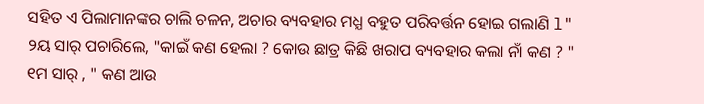ସହିତ ଏ ପିଲାମାନଙ୍କର ଚାଲି ଚଳନ, ଅଚାର ବ୍ୟବହାର ମଧ୍ଯ ବହୁତ ପରିବର୍ତ୍ତନ ହୋଇ ଗଲାଣି l"
୨ୟ ସାର୍ ପଚାରିଲେ, "କାଇଁ କଣ ହେଲା ? କୋଉ ଛାତ୍ର କିଛି ଖରାପ ବ୍ୟବହାର କଲା ନାଁ କଣ ? "
୧ମ ସାର୍ , " କଣ ଆଉ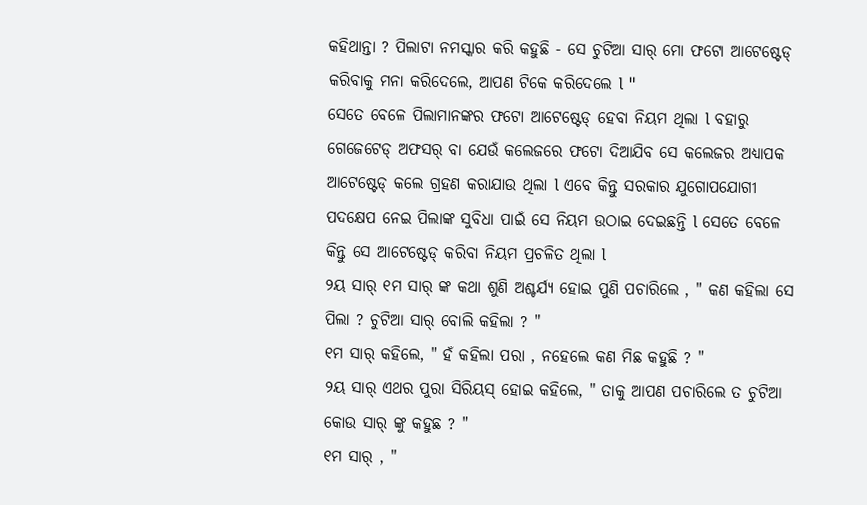କହିଥାନ୍ତା ? ପିଲାଟା ନମସ୍କାର କରି କହୁଛି - ସେ ଚୁଟିଆ ସାର୍ ମୋ ଫଟୋ ଆଟେଷ୍ଟେଡ୍ କରିବାକୁ ମନା କରିଦେଲେ, ଆପଣ ଟିକେ କରିଦେଲେ l "
ସେତେ ବେଳେ ପିଲାମାନଙ୍କର ଫଟୋ ଆଟେଷ୍ଟେଡ୍ ହେବା ନିୟମ ଥିଲା l ବହାରୁ ଗେଜେଟେଡ୍ ଅଫସର୍ ବା ଯେଉଁ କଲେଜରେ ଫଟୋ ଦିଆଯିବ ସେ କଲେଜର ଅଧ୍ଯାପକ ଆଟେଷ୍ଟେଡ୍ କଲେ ଗ୍ରହଣ କରାଯାଉ ଥିଲା l ଏବେ କିନ୍ତୁ ସରକାର ଯୁଗୋପଯୋଗୀ ପଦକ୍ଷେପ ନେଇ ପିଲାଙ୍କ ସୁବିଧା ପାଇଁ ସେ ନିୟମ ଉଠାଇ ଦେଇଛନ୍ତି l ସେତେ ବେଳେ କିନ୍ତୁ ସେ ଆଟେଷ୍ଟେଡ୍ କରିବା ନିୟମ ପ୍ରଚଳିତ ଥିଲା l
୨ୟ ସାର୍ ୧ମ ସାର୍ ଙ୍କ କଥା ଶୁଣି ଅଶ୍ଚର୍ଯ୍ୟ ହୋଇ ପୁଣି ପଚାରିଲେ , " କଣ କହିଲା ସେ ପିଲା ? ଚୁଟିଆ ସାର୍ ବୋଲି କହିଲା ? "
୧ମ ସାର୍ କହିଲେ, " ହଁ କହିଲା ପରା , ନହେଲେ କଣ ମିଛ କହୁଛି ? "
୨ୟ ସାର୍ ଏଥର ପୁରା ସିରିୟସ୍ ହୋଇ କହିଲେ, " ତାକୁ ଆପଣ ପଚାରିଲେ ତ ଚୁଟିଆ କୋଉ ସାର୍ ଙ୍କୁ କହୁଛ ? "
୧ମ ସାର୍ , "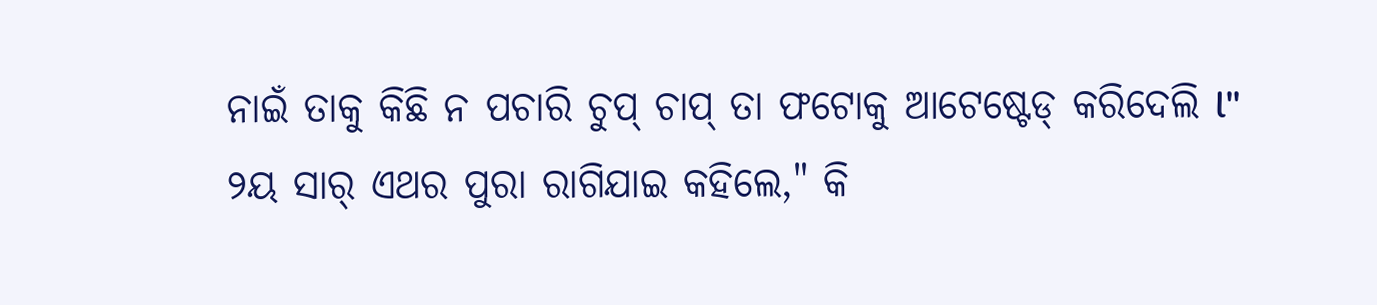ନାଇଁ ତାକୁ କିଛି ନ ପଚାରି ଚୁପ୍ ଚାପ୍ ତା ଫଟୋକୁ ଆଟେଷ୍ଟେଡ୍ କରିଦେଲି l"
୨ୟ ସାର୍ ଏଥର ପୁରା ରାଗିଯାଇ କହିଲେ," କି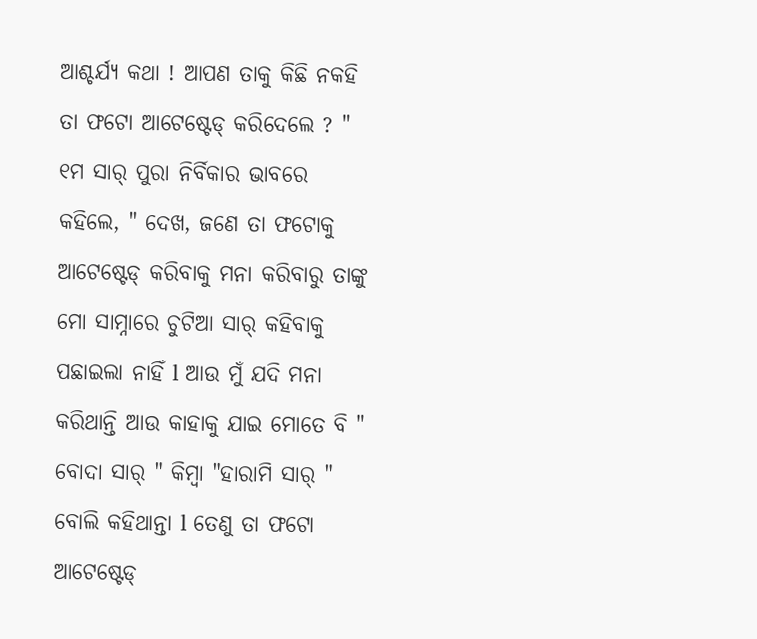ଆଶ୍ଚର୍ଯ୍ୟ କଥା ! ଆପଣ ତାକୁ କିଛି ନକହି ତା ଫଟୋ ଆଟେଷ୍ଟେଡ୍ କରିଦେଲେ ? "
୧ମ ସାର୍ ପୁରା ନିର୍ବିକାର ଭାବରେ କହିଲେ, " ଦେଖ, ଜଣେ ତା ଫଟୋକୁ ଆଟେଷ୍ଟେଡ୍ କରିବାକୁ ମନା କରିବାରୁ ତାଙ୍କୁ ମୋ ସାମ୍ନାରେ ଚୁଟିଆ ସାର୍ କହିବାକୁ ପଛାଇଲା ନାହିଁ l ଆଉ ମୁଁ ଯଦି ମନା କରିଥାନ୍ତି ଆଉ କାହାକୁ ଯାଇ ମୋତେ ବି " ବୋଦା ସାର୍ " କିମ୍ବା "ହାରାମି ସାର୍ " ବୋଲି କହିଥାନ୍ତା l ତେଣୁ ତା ଫଟୋ ଆଟେଷ୍ଟେଡ୍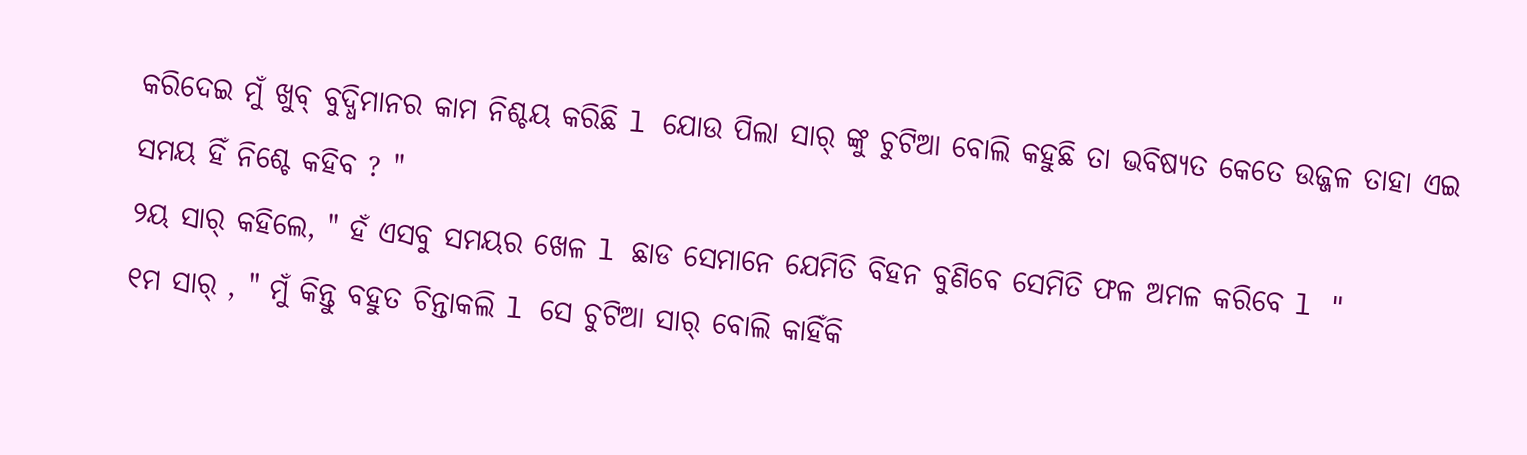କରିଦେଇ ମୁଁ ଖୁବ୍ ବୁଦ୍ଧିମାନର କାମ ନିଶ୍ଚୟ କରିଛି l ଯୋଉ ପିଲା ସାର୍ ଙ୍କୁ ଚୁଟିଆ ବୋଲି କହୁଛି ତା ଭବିଷ୍ଯତ କେତେ ଉଜ୍ଜଳ ତାହା ଏଇ ସମୟ ହିଁ ନିଶ୍ଚେ କହିବ ? "
୨ୟ ସାର୍ କହିଲେ, " ହଁ ଏସବୁ ସମୟର ଖେଳ l ଛାଡ ସେମାନେ ଯେମିତି ବିହନ ବୁଣିବେ ସେମିତି ଫଳ ଅମଳ କରିବେ l "
୧ମ ସାର୍ , " ମୁଁ କିନ୍ତୁ ବହୁତ ଚିନ୍ତାକଲି l ସେ ଚୁଟିଆ ସାର୍ ବୋଲି କାହିଁକି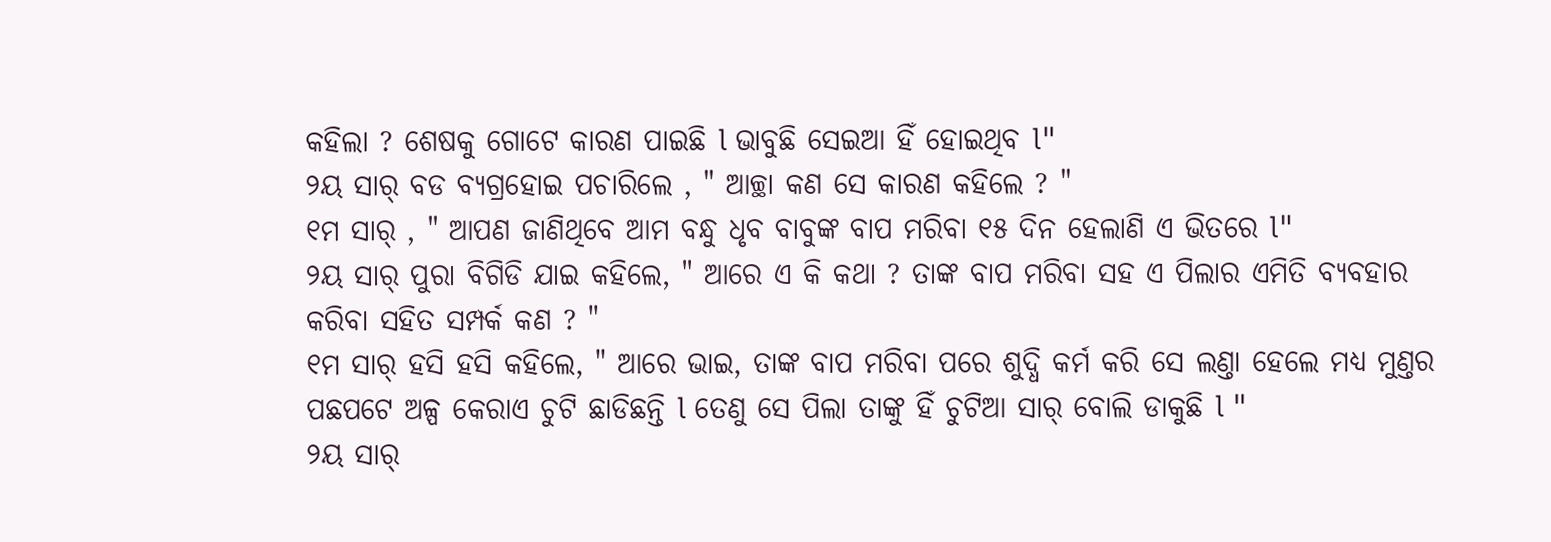କହିଲା ? ଶେଷକୁ ଗୋଟେ କାରଣ ପାଇଛି l ଭାବୁଛି ସେଇଆ ହିଁ ହୋଇଥିବ l"
୨ୟ ସାର୍ ବଡ ବ୍ୟଗ୍ରହୋଇ ପଚାରିଲେ , " ଆଚ୍ଛା କଣ ସେ କାରଣ କହିଲେ ? "
୧ମ ସାର୍ , " ଆପଣ ଜାଣିଥିବେ ଆମ ବନ୍ଧୁ ଧୃବ ବାବୁଙ୍କ ବାପ ମରିବା ୧୫ ଦିନ ହେଲାଣି ଏ ଭିତରେ l"
୨ୟ ସାର୍ ପୁରା ବିଗିଡି ଯାଇ କହିଲେ, " ଆରେ ଏ କି କଥା ? ତାଙ୍କ ବାପ ମରିବା ସହ ଏ ପିଲାର ଏମିତି ବ୍ୟବହାର କରିବା ସହିତ ସମ୍ପର୍କ କଣ ? "
୧ମ ସାର୍ ହସି ହସି କହିଲେ, " ଆରେ ଭାଇ, ତାଙ୍କ ବାପ ମରିବା ପରେ ଶୁଦ୍ଧି କର୍ମ କରି ସେ ଲଣ୍ତା ହେଲେ ମଧ୍ଯ ମୁଣ୍ତର ପଛପଟେ ଅଳ୍ପ କେରାଏ ଚୁଟି ଛାଡିଛନ୍ତି l ତେଣୁ ସେ ପିଲା ତାଙ୍କୁ ହିଁ ଚୁଟିଆ ସାର୍ ବୋଲି ଡାକୁଛି l "
୨ୟ ସାର୍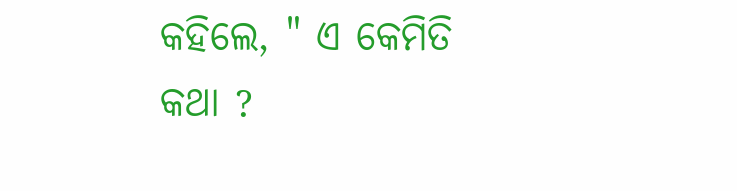କହିଲେ, " ଏ କେମିତି କଥା ?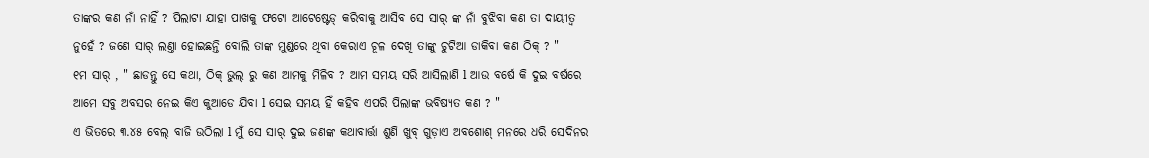ତାଙ୍କର କଣ ନାଁ ନାହିଁ ? ପିଲାଟା ଯାହା ପାଖକୁ ଫଟୋ ଆଟେଷ୍ଟେଡ୍ କରିବାକୁ ଆସିବ ସେ ସାର୍ ଙ୍କ ନାଁ ବୁଝିବା କଣ ତା ଦାୟୀତ୍ୱ ନୁହେଁ ? ଜଣେ ସାର୍ ଲଣ୍ତା ହୋଇଛନ୍ତି ବୋଲି ତାଙ୍କ ମୁଣ୍ଡରେ ଥିବା କେରାଏ ଚୂଳ ଦେଖି ତାଙ୍କୁ ଚୁଟିଆ ଡାକିବା କଣ ଠିକ୍ ? "
୧ମ ସାର୍ , " ଛାଡନ୍ତୁ ସେ କଥା, ଠିକ୍ ଭୁଲ୍ ରୁ କଣ ଆମକୁ ମିଳିବ ? ଆମ ସମୟ ସରି ଆସିଲାଣି l ଆଉ ବର୍ଷେ କି ଦୁଇ ବର୍ଷରେ ଆମେ ସବୁ ଅବସର ନେଇ କିଏ କୁଆଡେ ଯିବା l ସେଇ ସମୟ ହିଁ କହିବ ଏପରି ପିଲାଙ୍କ ଭବିଷ୍ଯତ କଣ ? "
ଏ ଭିତରେ ୩.୪୫ ବେଲ୍ ବାଜି ଉଠିଲା l ମୁଁ ସେ ସାର୍ ଦୁଇ ଜଣଙ୍କ କଥାବାର୍ତ୍ତା ଶୁଣି ଖୁବ୍ ଗୁଡ଼ାଏ ଅବଶୋଶ୍ ମନରେ ଧରି ସେଦିନର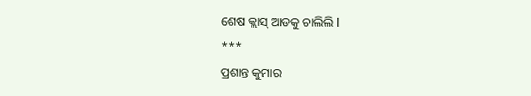ଶେଷ କ୍ଲାସ୍ ଆଡକୁ ଚାଲିଲି l
***
ପ୍ରଶାନ୍ତ କୁମାର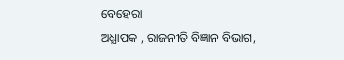ବେହେରା
ଅଧ୍ଯାପକ , ରାଜନୀତି ବିଜ୍ଞାନ ବିଭାଗ,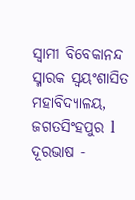ସ୍ୱାମୀ ବିବେକାନନ୍ଦ ସ୍ମାରକ ସ୍ୱୟଂଶାସିତ ମହାବିଦ୍ୟାଳୟ,
ଜଗତସିଂହପୁର l
ଦୂରଭାଷ -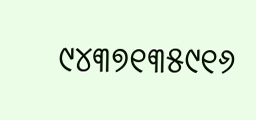୯୪୩୭୧୩୫୯୧୬